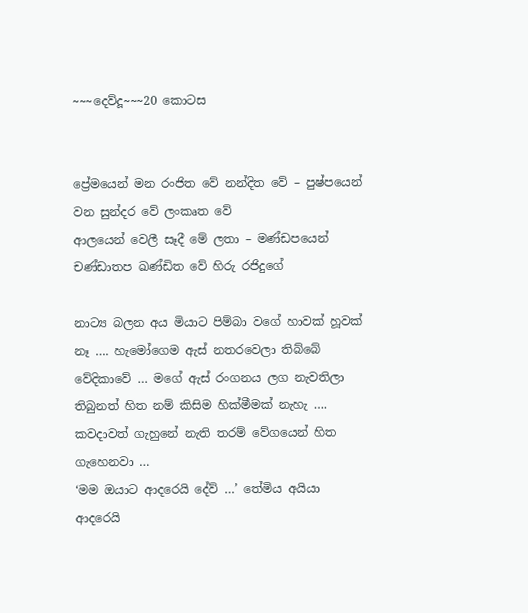~~~දෙව්දූ~~~20 කොටස


ප්‍රේමයෙන් මන රංජිත වේ නන්දිත වේ – පුෂ්පයෙන් වන සුන්දර වේ ලංකෘත වේ
ආලයෙන් වෙලී සෑදී මේ ලතා – මණ්ඩපයෙන් චණ්ඩාතප ඛණ්ඩිත වේ හිරු රජිදුගේ

නාට්‍ය බලන අය මියාට පිම්බා වගේ හාවක් හූවක් නෑ …. හැමෝගෙම ඇස් නතරවෙලා තිබ්බේ වේදිකාවේ … මගේ ඇස් රංගනය ලග නැවතිලා තිබුනත් හිත නම් කිසිම හික්මීමක් නැහැ …. කවදාවත් ගැහුනේ නැති තරම් වේගයෙන් හිත ගැහෙනවා …
‘මම ඔයාට ආදරෙයි දේව් …’ තේමිය අයියා ආදරෙයි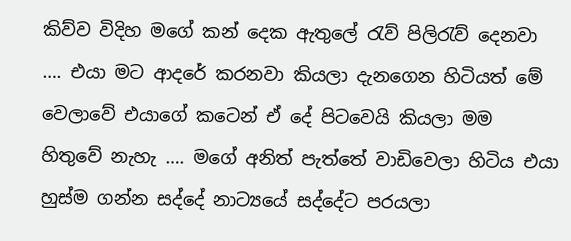කිව්ව විදිහ මගේ කන් දෙක ඇතුලේ රැව් පිලිරැව් දෙනවා …. එයා මට ආදරේ කරනවා කියලා දැනගෙන හිටියත් මේ වෙලාවේ එයාගේ කටෙන් ඒ දේ පිටවෙයි කියලා මම හිතුවේ නැහැ …. මගේ අනිත් පැත්තේ වාඩිවෙලා හිටිය එයා හුස්ම ගන්න සද්දේ නාට්‍යයේ සද්දේට පරයලා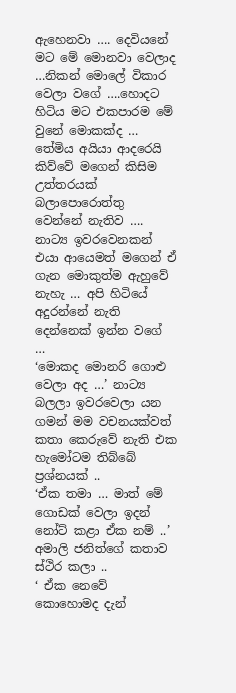ඇහෙනවා …. දෙවියනේ මට මේ මොනවා වෙලාද …නිකන් මොලේ විකාර වෙලා වගේ ….හොදට හිටිය මට එකපාරම මේ වුනේ මොකක්ද …
තේමිය අයියා ආදරෙයි කිව්වේ මගෙන් කිසිම උත්තරයක් බලාපොරොත්තු වෙන්නේ නැතිව …. නාට්‍ය ඉවරවෙනකන් එයා ආයෙමත් මගෙන් ඒ ගැන මොකුත්ම ඇහුවේ නැහැ … අපි හිටියේ අදුරන්නේ නැති දෙන්නෙක් ඉන්න වගේ …
‘මොකද මොනරි ගොළු වෙලා අද …’ නාට්‍ය බලලා ඉවරවෙලා යන ගමන් මම වචනයක්වත් කතා කෙරුවේ නැති එක හැමෝටම තිබ්බේ ප්‍රශ්නයක් ..
‘ඒක තමා … මාත් මේ ගොඩක් වෙලා ඉදන් නෝට් කළා ඒක නම් ..’ අමාලි ජනිත්ගේ කතාව ස්ථිර කලා ..
‘ ඒක නෙවේ කොහොමද දැන්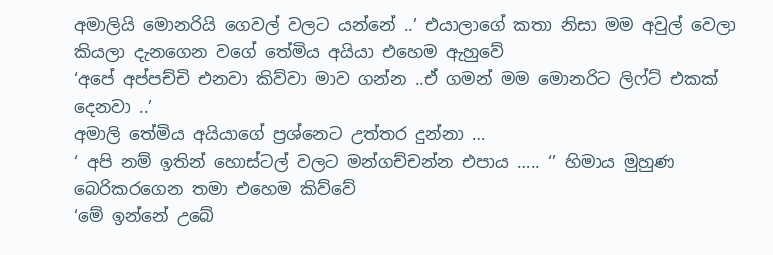අමාලියි මොනරියි ගෙවල් වලට යන්නේ ..’ එයාලාගේ කතා නිසා මම අවුල් වෙලා කියලා දැනගෙන වගේ තේමිය අයියා එහෙම ඇහුවේ
‘අපේ අප්පච්චි එනවා කිව්වා මාව ගන්න ..ඒ ගමන් මම මොනරිට ලිෆ්ට් එකක් දෙනවා ..’
අමාලි තේමිය අයියාගේ ප්‍රශ්නෙට උත්තර දුන්නා …
‘ අපි නම් ඉතින් හොස්ටල් වලට මන්ගච්චන්න එපාය ….. ‘’ හිමාය මුහුණ බෙරිකරගෙන තමා එහෙම කිව්වේ
‘මේ ඉන්නේ උබේ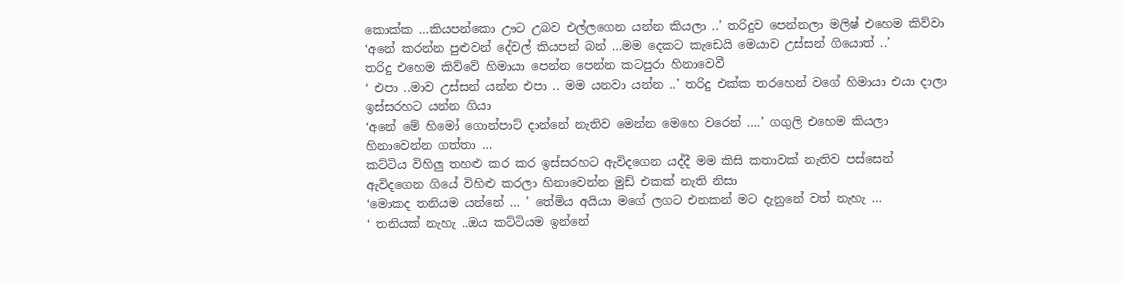කොක්ක …කියපන්කො ඌට උබව එල්ලගෙන යන්න කියලා ..’ තරිදුව පෙන්නලා මලිෂ් එහෙම කිව්වා
‘අනේ කරන්න පුළුවන් දේවල් කියපන් බන් …මම දෙකට කැඩෙයි මෙයාව උස්සන් ගියොත් ..’
තරිදු එහෙම කිව්වේ හිමායා පෙන්න පෙන්න කටපුරා හිනාවෙවී
‘ එපා ..මාව උස්සන් යන්න එපා .. මම යනවා යන්න ..’ තරිදු එක්ක තරහෙන් වගේ හිමායා එයා දාලා ඉස්සරහට යන්න ගියා
‘අනේ මේ හිමෝ ගොන්පාට් දාන්නේ නැතිව මෙන්න මෙහෙ වරෙන් ….’ ගගුලි එහෙම කියලා හිනාවෙන්න ගත්තා …
කට්ටිය විහිලු තහළු කර කර ඉස්සරහට ඇවිදගෙන යද්දී මම කිසි කතාවක් නැතිව පස්සෙන් ඇවිදගෙන ගියේ විහිළු කරලා හිනාවෙන්න මුඩ් එකක් නැති නිසා
‘මොකද තනියම යන්නේ … ’ තේමිය අයියා මගේ ලගට එනකන් මට දැනුනේ වත් නැහැ …
‘ තනියක් නැහැ ..ඔය කට්ටියම ඉන්නේ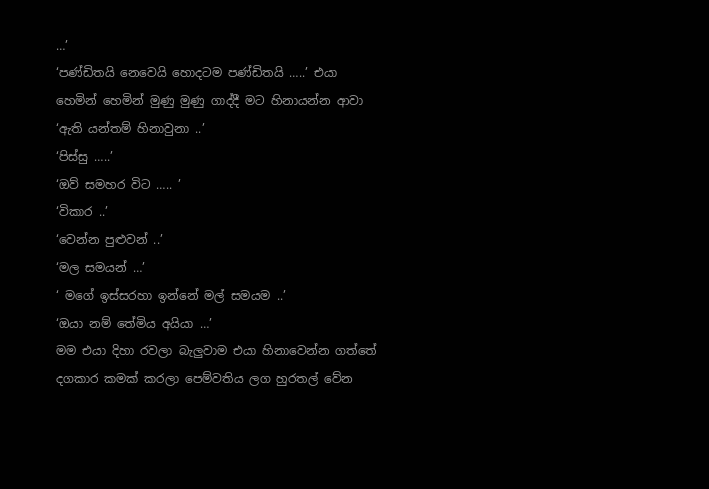…’
‘පණ්ඩිතයි නෙවෙයි හොදටම පණ්ඩිතයි …..’ එයා හෙමින් හෙමින් මුණු මුණු ගාද්දී මට හිනායන්න ආවා
‘ඇති යන්තම් හිනාවුනා ..’
‘පිස්සු …..’
‘ඔව් සමහර විට ….. ’
‘විකාර ..’
‘වෙන්න පුළුවන් ..’
‘මල සමයන් …’
‘ මගේ ඉස්සරහා ඉන්නේ මල් සමයම ..’
‘ඔයා නම් තේමිය අයියා …’
මම එයා දිහා රවලා බැලුවාම එයා හිනාවෙන්න ගත්තේ දගකාර කමක් කරලා පෙම්වතිය ලග හුරතල් වේන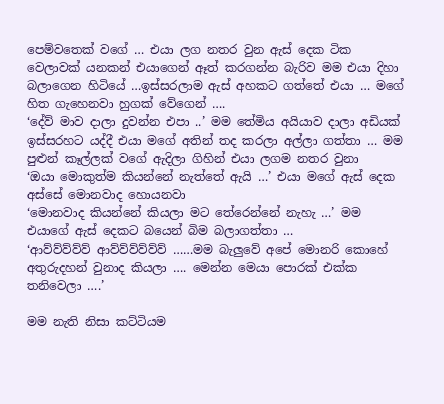පෙම්වතෙක් වගේ … එයා ලග නතර වුන ඇස් දෙක ටික වෙලාවක් යනකන් එයාගෙන් ඈත් කරගන්න බැරිව මම එයා දිහා බලාගෙන හිටියේ …ඉස්සරලාම ඇස් අහකට ගත්තේ එයා … මගේ හිත ගැහෙනවා හුගක් වේගෙන් ….
‘දේව්‍ මාව දාලා දුවන්න එපා ..’ මම තේමිය අයියාව දාලා අඩියක් ඉස්සරහට යද්දී එයා මගේ අතින් තද කරලා අල්ලා ගත්තා … මම පුළුන් කෑල්ලක් වගේ ඇදිලා ගිහින් එයා ලගම නතර වුනා
‘ඔයා මොකුත්ම කියන්නේ නැත්තේ ඇයි …’ එයා මගේ ඇස් දෙක අස්සේ මොනවාද හොයනවා
‘මොනවාද කියන්නේ කියලා මට තේරෙන්නේ නැහැ …’ මම එයාගේ ඇස් දෙකට බයෙන් බිම බලාගත්තා …
‘ආව්ව්ව්ව්ව් ආව්ව්ව්ව්ව්ව් ……මම බැලුවේ අපේ මොනරි කොහේ අතුරුදහන් වුනාද කියලා …. මෙන්න මෙයා පොරක් එක්ක තනිවෙලා ….’

මම නැති නිසා කට්ටියම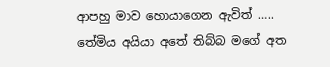ආපහු මාව හොයාගෙන ඇවිත් ….. තේමිය අයියා අතේ තිබ්බ මගේ අත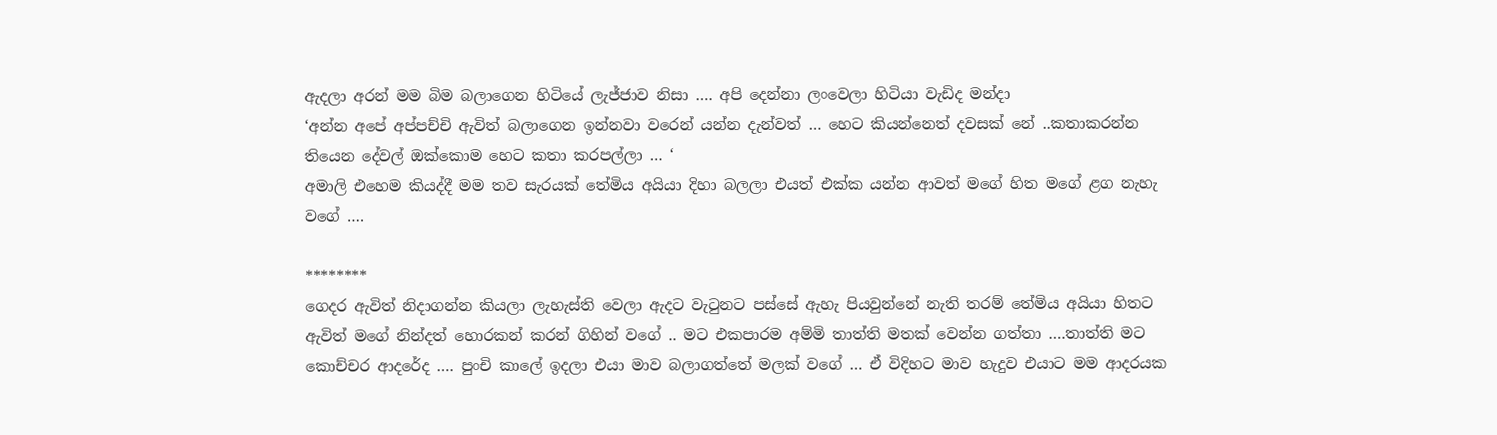ඇදලා අරන් මම බිම බලාගෙන හිටියේ ලැජ්ජාව නිසා …. අපි දෙන්නා ලංවෙලා හිටියා වැඩිද මන්දා
‘අන්න අපේ අප්පච්චි ඇවිත් බලාගෙන ඉන්නවා වරෙන් යන්න දැන්වත් … හෙට කියන්නෙත් දවසක් නේ ..කතාකරන්න තියෙන දේවල් ඔක්කොම හෙට කතා කරපල්ලා … ‘
අමාලි එහෙම කියද්දී මම තව සැරයක් තේමිය අයියා දිහා බලලා එයත් එක්ක යන්න ආවත් මගේ හිත මගේ ළග නැහැ වගේ ….

********
ගෙදර ඇවිත් නිදාගන්න කියලා ලැහැස්ති වෙලා ඇදට වැටුනට පස්සේ ඇහැ පියවුන්නේ නැති තරම් තේමිය අයියා හිතට ඇවිත් මගේ නින්දත් හොරකන් කරන් ගිහින් වගේ .. මට එකපාරම අම්මි තාත්ති මතක් වෙන්න ගත්තා ….තාත්ති මට කොච්චර ආදරේද …. පුංචි කාලේ ඉදලා එයා මාව බලාගත්තේ මලක් වගේ … ඒ විදිහට මාව හැදුව එයාට මම ආදරයක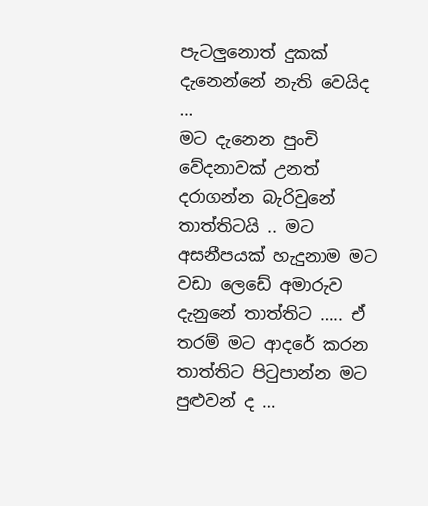පැටලුනොත් දුකක් දැනෙන්නේ නැති වෙයිද …
මට දැනෙන පුංචි වේදනාවක් උනත් දරාගන්න බැරිවුනේ තාත්තිටයි .. මට අසනීපයක් හැදුනාම මට වඩා ලෙඩේ අමාරුව දැනුනේ තාත්තිට ….. ඒ තරම් මට ආදරේ කරන තාත්තිට පිටුපාන්න මට පුළුවන් ද …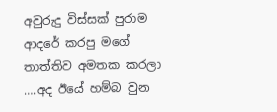අවුරුදු විස්සක් පුරාම ආදරේ කරපු මගේ තාත්තිව අමතක කරලා ….අද ඊයේ හම්බ වුන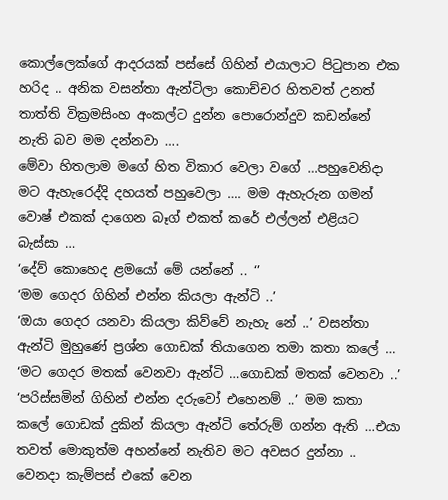කොල්ලෙක්ගේ ආදරයක් පස්සේ ගිහින් එයාලාට පිටුපාන එක හරිද .. අනික වසන්තා ඇන්ටිලා කොච්චර හිතවත් උනත් තාත්ති වික්‍රමසිංහ අංකල්ට දුන්න පොරොන්දුව කඩන්නේ නැති බව මම දන්නවා ….
මේවා හිතලාම මගේ හිත විකාර වෙලා වගේ …පහුවෙනිදා මට ඇහැරෙද්දි දහයත් පහුවෙලා …. මම ඇහැරුන ගමන් වොෂ් එකක් දාගෙන බෑග් එකත් කරේ එල්ලන් එළියට බැස්සා …
‘දේව් කොහෙද ළමයෝ මේ යන්නේ .. ‘’
‘මම ගෙදර ගිහින් එන්න කියලා ඇන්ටි ..’
‘ඔයා ගෙදර යනවා කියලා කිව්වේ නැහැ නේ ..’ වසන්තා ඇන්ටි මුහුණේ ප්‍රශ්න ගොඩක් තියාගෙන තමා කතා කලේ …
‘මට ගෙදර මතක් වෙනවා ඇන්ටි …ගොඩක් මතක් වෙනවා ..’
‘පරිස්සමින් ගිහින් එන්න දරුවෝ එහෙනම් ..’ මම කතා කලේ ගොඩක් දුකින් කියලා ඇන්ටි තේරුම් ගන්න ඇති …එයා තවත් මොකුත්ම අහන්නේ නැතිව මට අවසර දුන්නා .. වෙනදා කැම්පස් එකේ වෙන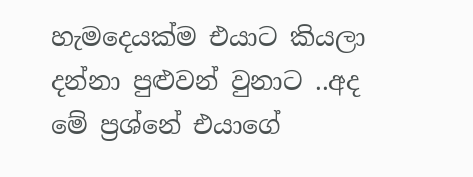හැමදෙයක්ම එයාට කියලා දන්නා පුළුවන් වුනාට ..අද මේ ප්‍රශ්නේ එයාගේ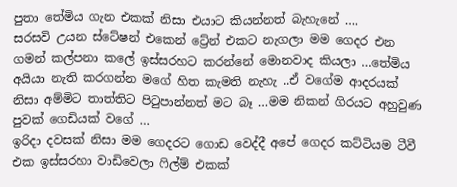පුතා තේමිය ගැන එකක් නිසා එයාට කියන්නත් බැහැනේ ….
සරසවි උයන ස්ටේෂන් එකෙන් ට්‍රේන් එකට නැගලා මම ගෙදර එන ගමන් කල්පනා කලේ ඉස්සරහට කරන්නේ මොනවාද කියලා …තේමිය අයියා නැති කරගන්න මගේ හිත කැමති නැහැ ..ඒ වගේම ආදරයක් නිසා අම්මිට තාත්තිට පිටුපාන්නත් මට බෑ …මම නිකන් ගිරයට අහුවුණ පුවක් ගෙඩියක් වගේ …
ඉරිදා දවසක් නිසා මම ගෙදරට ගොඩ වෙද්දී අපේ ගෙදර කට්ටියම ටීවී එක ඉස්සරහා වාඩිවෙලා ෆිල්ම් එකක්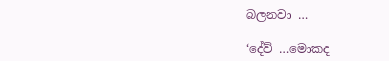බලනවා …

‘දේව් …මොකද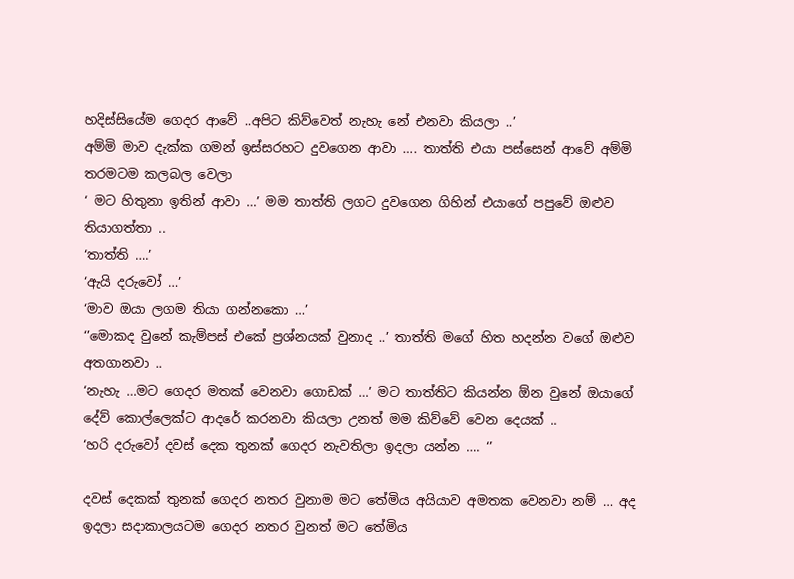හදිස්සියේම ගෙදර ආවේ ..අපිට කිව්වෙත් නැහැ නේ එනවා කියලා ..’
අම්මි මාව දැක්ක ගමන් ඉස්සරහට දුවගෙන ආවා …. තාත්ති එයා පස්සෙන් ආවේ අම්මි තරමටම කලබල වෙලා
‘ මට හිතුනා ඉතින් ආවා …’ මම තාත්ති ලගට දුවගෙන ගිහින් එයාගේ පපුවේ ඔළුව තියාගත්තා ..
‘තාත්ති ….’
‘ඇයි දරුවෝ …’
‘මාව ඔයා ලගම තියා ගන්නකො …’
‘’මොකද වුනේ කැම්පස් එකේ ප්‍රශ්නයක් වුනාද ..’ තාත්ති මගේ හිත හදන්න වගේ ඔළුව අතගානවා ..
‘නැහැ …මට ගෙදර මතක් වෙනවා ගොඩක් …’ මට තාත්තිට කියන්න ඕන වුනේ ඔයාගේ දේව් කොල්ලෙක්ට ආදරේ කරනවා කියලා උනත් මම කිව්වේ වෙන දෙයක් ..
‘හරි දරුවෝ දවස් දෙක තුනක් ගෙදර නැවතිලා ඉදලා යන්න …. ‘’

දවස් දෙකක් තුනක් ගෙදර නතර වුනාම මට තේමිය අයියාව අමතක වෙනවා නම් … අද ඉදලා සදාකාලයටම ගෙදර නතර වුනත් මට තේමිය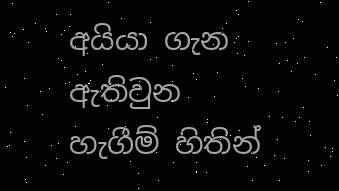අයියා ගැන ඇතිවුන හැගීම් හිතින්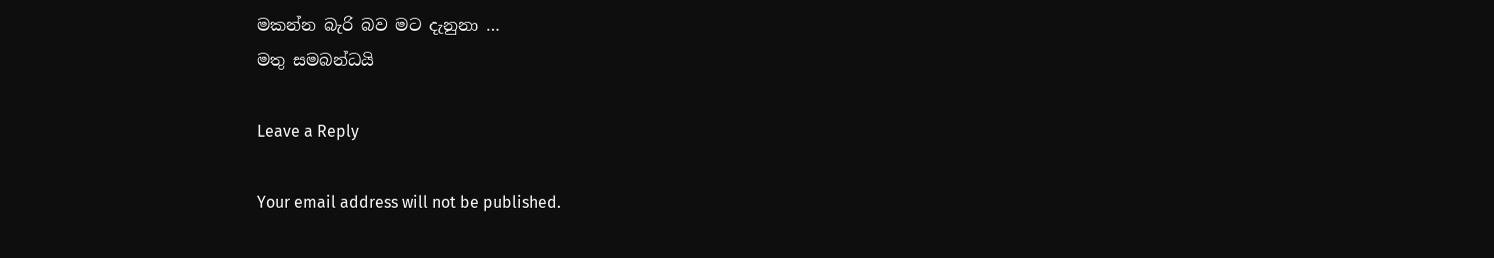මකන්න බැරි බව මට දැනුනා …
මතු සමබන්ධයි

Leave a Reply

Your email address will not be published.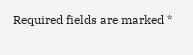Required fields are marked *